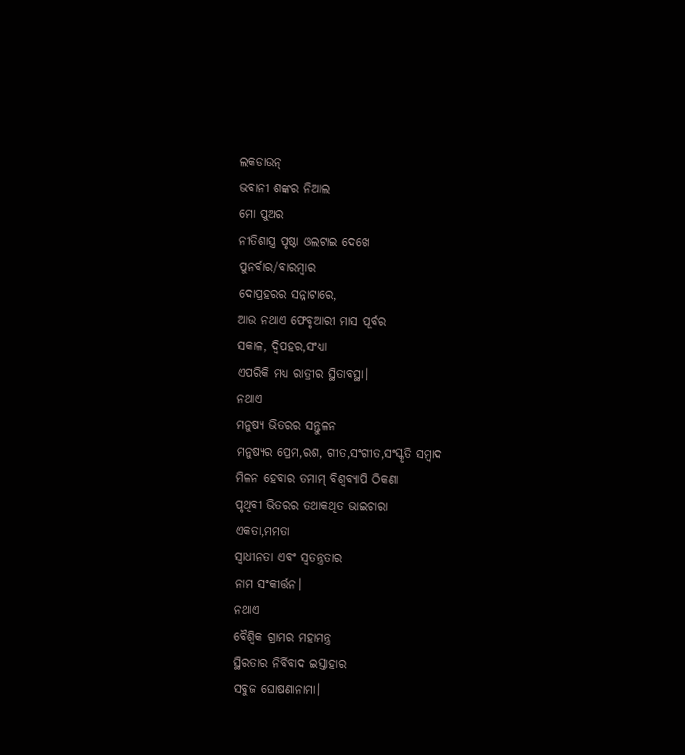ଲକଡାଉନ୍
ଭବାନୀ ଶଙ୍କର ନିଆଲ
ମୋ ପୁଅର
ନୀତିଶାସ୍ତ୍ର ପୃଷ୍ଠା ଓଲଟାଇ ଦେଖେ
ପୁନର୍ବାର/ବାରମ୍ବାର
ଦୋପ୍ରହରର ସନ୍ନାଟାରେ,
ଆଉ ନଥାଏ ଫେବୃଆରୀ ମାସ ପୂର୍ବର
ସକାଳ, ଦ୍ୱିପହର,ସଂଧ୍ୟା
ଏପରିକି ମଧ୍ୟ ରାତ୍ରୀର ସ୍ଥିତାବସ୍ଥା।
ନଥାଏ
ମନୁଷ୍ୟ ଭିତରର ସନ୍ତୁଳନ
ମନୁଷ୍ୟର ପ୍ରେମ,ରଶ, ଗୀତ,ସଂଗୀତ,ସଂସ୍କୃତି ସମ୍ବାଦ
ମିଳନ ହେବାର ତମାମ୍ ବିଶ୍ବବ୍ଯାପି ଠିକଣା
ପୃଥିବୀ ଭିତରର ତଥାକଥିତ ଭାଇଚାରା
ଏକତା,ମମତା
ସ୍ୱାଧୀନତା ଏବଂ ସ୍ୱତନ୍ତ୍ରତାର
ନାମ ସଂକୀର୍ତ୍ତନ।
ନଥାଏ
ବୈଶ୍ୱିକ ଗ୍ରାମର ମହାମନ୍ତ୍ର
ସ୍ଥିରତାର ନିର୍ବିବାଦ ଇସ୍ତାହାର
ସବୁଜ ଘୋଷଣାନାମା।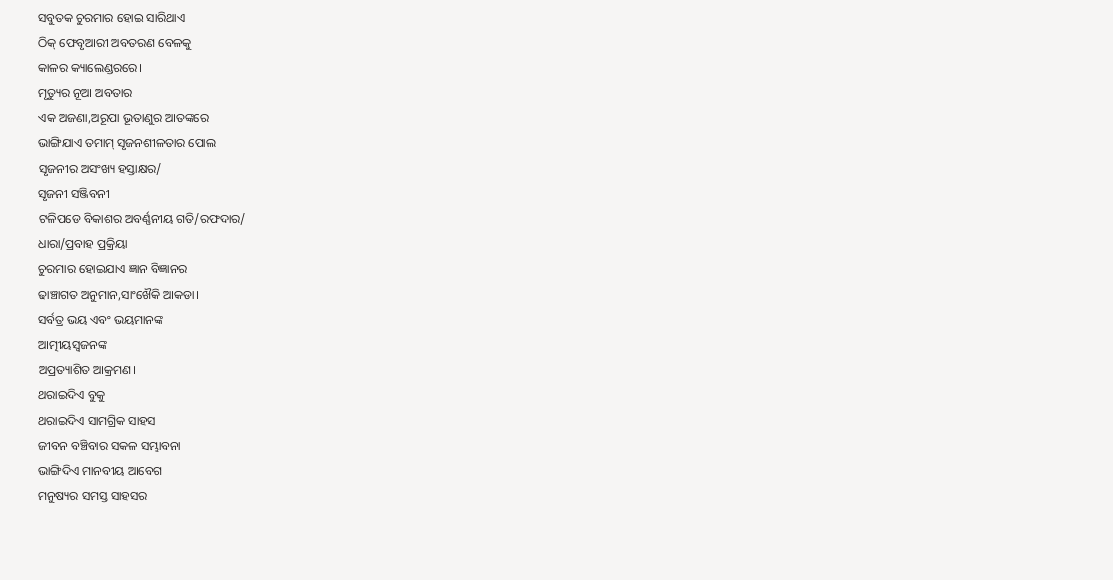ସବୁତକ ଚୁରମାର ହୋଇ ସାରିଥାଏ
ଠିକ୍ ଫେବୃଆରୀ ଅବତରଣ ବେଳକୁ
କାଳର କ୍ୟାଲେଣ୍ଡରରେ।
ମୃତ୍ୟୁର ନୂଆ ଅବତାର
ଏକ ଅଜଣା,ଅରୂପା ଭୂତାଣୁର ଆତଙ୍କରେ
ଭାଙ୍ଗିଯାଏ ତମାମ୍ ସୃଜନଶୀଳତାର ପୋଲ
ସୃଜନୀର ଅସଂଖ୍ୟ ହସ୍ତାକ୍ଷର/
ସୃଜନୀ ସଞ୍ଜିବନୀ
ଟଳିପଡେ ବିକାଶର ଅବର୍ଣ୍ଣନୀୟ ଗତି/ରଫଦାର/
ଧାରା/ପ୍ରବାହ ପ୍ରକ୍ରିୟା
ଚୁରମାର ହୋଇଯାଏ ଜ୍ଞାନ ବିଜ୍ଞାନର
ଢାଞ୍ଚାଗତ ଅନୁମାନ,ସାଂଖୈକି ଆକଡା।
ସର୍ବତ୍ର ଭୟ ଏବଂ ଭୟମାନଙ୍କ
ଆତ୍ମୀୟସ୍ଵଜନଙ୍କ
ଅପ୍ରତ୍ୟାଶିତ ଆକ୍ରମଣ।
ଥରାଇଦିଏ ବୁକୁ
ଥରାଇଦିଏ ସାମଗ୍ରିକ ସାହସ
ଜୀବନ ବଞ୍ଚିବାର ସକଳ ସମ୍ଭାବନା
ଭାଙ୍ଗିଦିଏ ମାନବୀୟ ଆବେଗ
ମନୁଷ୍ୟର ସମସ୍ତ ସାହସର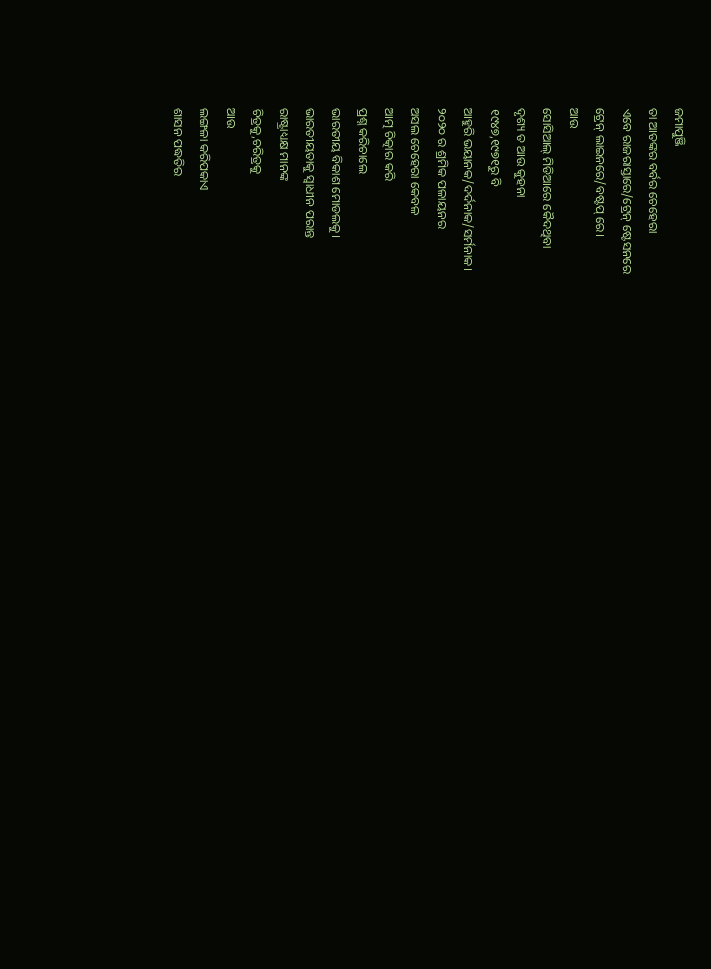ଜମାପୁଞ୍ଜି
ତା ଆତଙ୍କର ବର୍ବର ଚେହେରା
ଏବେ ରାଜରାସ୍ତାରେ/ଟ୍ରେନ୍ ଷ୍ଟେସନରେ
ଟ୍ରେନ୍ ଲାଇନରେ/ବଷ୍ଟପ୍ ରେ।
ଆଉ
ସୋସିଆଲ୍ ମିଡିଆରେ କୈଦଥିବା
ଦୃଶ୍ୟ ତ ଆଉ କୁହନା
୧୯୪୭,୧୯୭୧ରୁ ବି
ଆହୁରି ଭୟାନକ/ଦର୍ଦନାକ/ସର୍ମନାକ।
୨୦୨୦ ର ଶ୍ରମିକ ପଳାୟନର
ଅସଲ ଚେହେରା କେବଳ
ଆତ୍ମ ଚିତ୍କାର କରି
ପ୍ରଶ୍ନ କରିଚାଲେ
ଭାରତୀୟ ବିକାଶ ମୋଡଲକୁ।
ଭାରତୀୟତାକୁ ସ୍ୱାଧୀନ ପରାନ୍ତ
ରାଷ୍ଟ୍ରାଧ୍ୟକ୍ଷ ମାନଙ୍କ
ଚିତ୍ରକୁ,ଚରିତ୍ରକୁ
ଆଉ
ଲଙ୍ଗଳା କରିପକାଏ
ଶାସନ ପଦ୍ଧତିର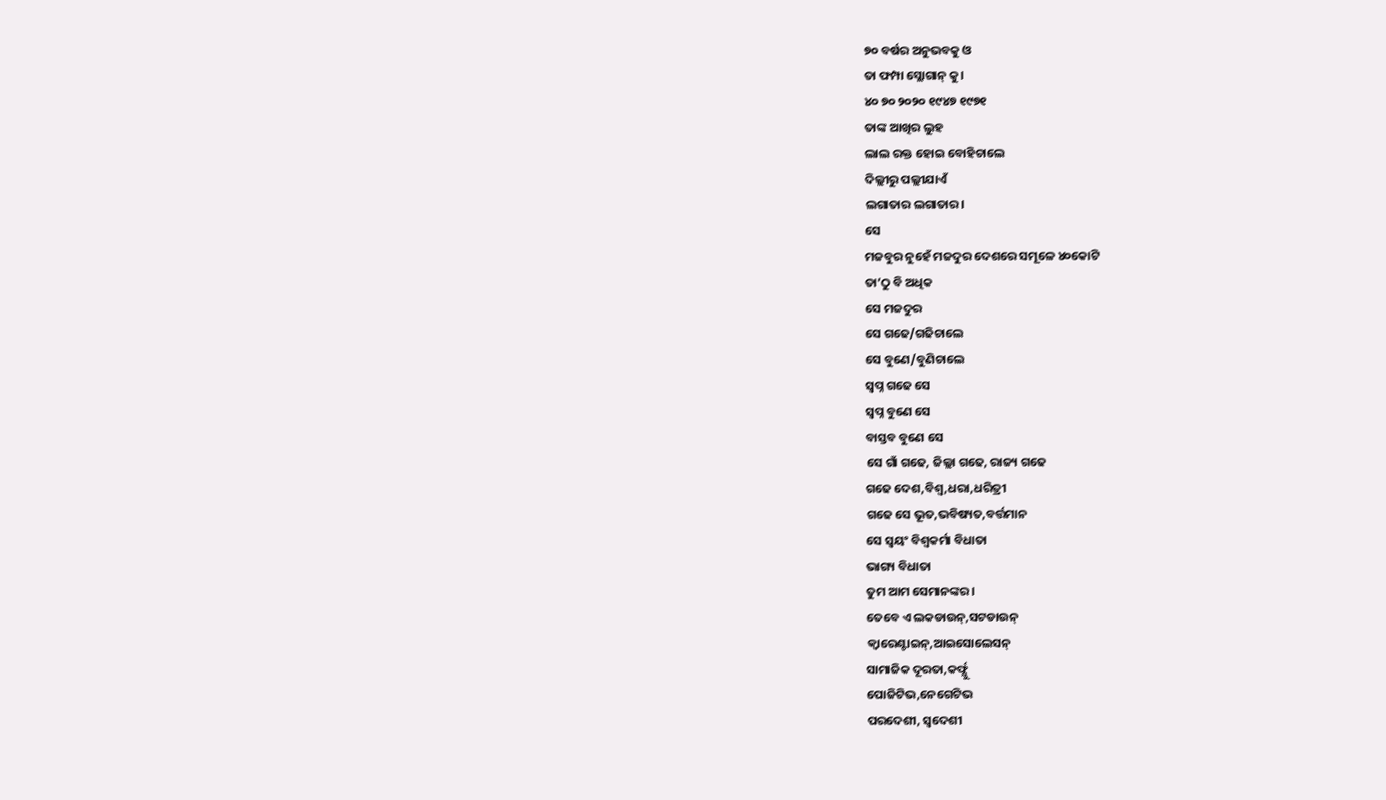୭୦ ବର୍ଷର ଅନୁଭବକୁ ଓ
ତା ଫମ୍ପା ସ୍ଲୋଗାନ୍ କୁ।
୪୦ ୭୦ ୨୦୨୦ ୧୯୪୭ ୧୯୭୧
ତାଙ୍କ ଆଖିର ଲୁହ
ଲାଲ ରକ୍ତ ହୋଇ ବୋହିଚାଲେ
ଦିଲ୍ଲୀରୁ ପଲ୍ଲୀଯାଏଁ
ଲଗାତାର ଲଗାତାର।
ସେ
ମଜବୁର ନୁହେଁ ମଜଦୁର ଦେଶରେ ସମୂଳେ ୪୦କୋଟି
ତା’ଠୁ ବି ଅଧିକ
ସେ ମଜଦୁର
ସେ ଗଢେ/ଗଢିଚାଲେ
ସେ ବୁଣେ/ବୁଣିଚାଲେ
ସ୍ୱପ୍ନ ଗଢେ ସେ
ସ୍ୱପ୍ନ ବୁଣେ ସେ
ବାସ୍ତବ ବୁଣେ ସେ
ସେ ଗାଁ ଗଢେ, ଜିଲ୍ଲା ଗଢେ, ରାଜ୍ୟ ଗଢେ
ଗଢେ ଦେଶ,ବିଶ୍ବ,ଧରା,ଧରିତ୍ରୀ
ଗଢେ ସେ ଭୂତ,ଭବିଷ୍ୟତ,ବର୍ତ୍ତମାନ
ସେ ସ୍ୱୟଂ ବିଶ୍ବକର୍ମା ବିଧାତା
ଭାଗ୍ୟ ବିଧାତା
ତୁମ ଆମ ସେମାନଙ୍କର।
ତେବେ ଏ ଲକଡାଉନ୍,ସଟଡାଉନ୍
କ୍ୱାରେଣ୍ଟାଇନ୍,ଆଇସୋଲେସନ୍
ସାମାଜିକ ଦୂରତା,କର୍ଫ୍ଯୁ
ପୋଜିଟିଭ,ନେଗେଟିଭ
ପରଦେଶୀ, ସ୍ୱଦେଶୀ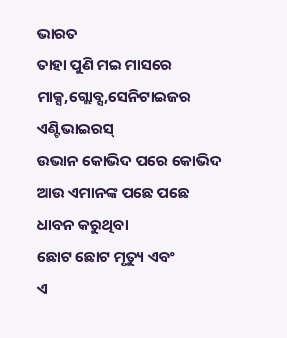ଭାରତ
ତାହା ପୁଣି ମଇ ମାସରେ
ମାକ୍ସ,ଗ୍ଲୋବ୍ସ,ସେନିଟାଇଜର
ଏଣ୍ଟିଭାଇରସ୍
ଉଭାନ କୋଭିଦ ପରେ କୋଭିଦ
ଆଉ ଏମାନଙ୍କ ପଛେ ପଛେ
ଧାବନ କରୁଥିବା
ଛୋଟ ଛୋଟ ମୃତ୍ୟୁ ଏବଂ
ଏ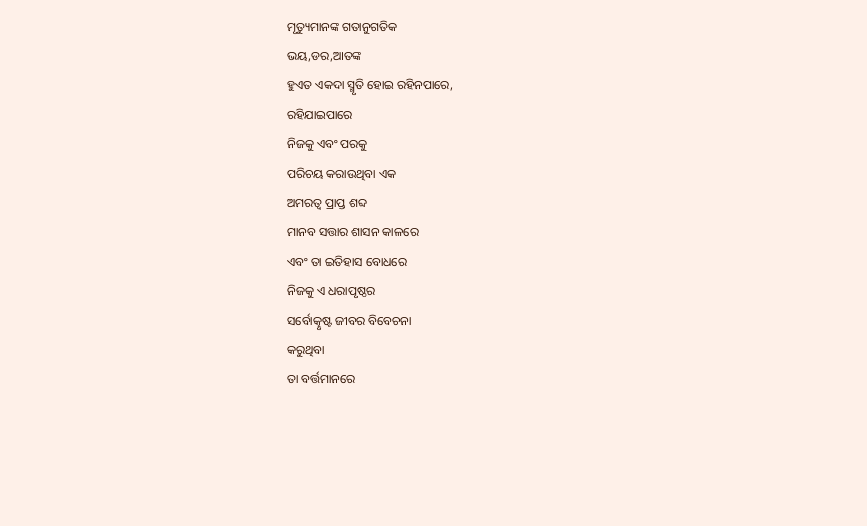ମୃତ୍ୟୁମାନଙ୍କ ଗତାନୁଗତିକ
ଭୟ,ଡର,ଆତଙ୍କ
ହୁଏତ ଏକଦା ସ୍ମୃତି ହୋଇ ରହିନପାରେ,
ରହିଯାଇପାରେ
ନିଜକୁ ଏବଂ ପରକୁ
ପରିଚୟ କରାଉଥିବା ଏକ
ଅମରତ୍ୱ ପ୍ରାପ୍ତ ଶବ୍ଦ
ମାନବ ସତ୍ତାର ଶାସନ କାଳରେ
ଏବଂ ତା ଇତିହାସ ବୋଧରେ
ନିଜକୁ ଏ ଧରାପୃଷ୍ଠର
ସର୍ବୋତ୍କୃଷ୍ଟ ଜୀବର ବିବେଚନା
କରୁଥିବା
ତା ବର୍ତ୍ତମାନରେ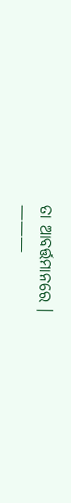ତା ଆବର୍ତ୍ତମାନରେ ।
———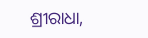ଶ୍ରୀରାଧା,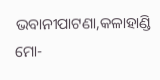ଭବାନୀପାଟଣା,କଳାହାଣ୍ଡି
ମୋ-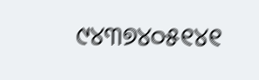୯୪୩୭୪୦୫୧୪୧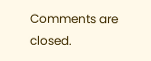Comments are closed.